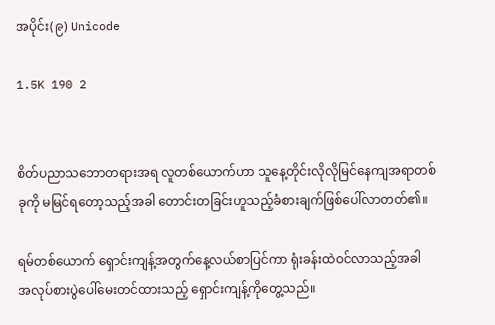အပိုင်း(၉) Unicode

1.5K 190 2


စိတ်ပညာသဘောတရားအရ လူတစ်ယောက်ဟာ သူနေ့တိုင်းလိုလိုမြင်နေကျအရာတစ်ခုကို မမြင်ရတော့သည့်အခါ တောင်းတခြင်းဟူသည့်ခံစားချက်ဖြစ်ပေါ်လာတတ်၏။

ရမ်တစ်ယောက် ရှောင်းကျန့်အတွက်နေ့လယ်စာပြင်ကာ ရုံးခန်းထဲဝင်လာသည့်အခါ အလုပ်စားပွဲပေါ်မေးတင်ထားသည့် ရှောင်းကျန့်ကိုတွေ့သည်။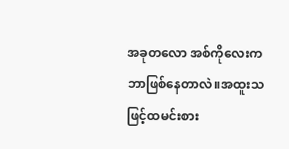အခုတလော အစ်ကိုလေးကဘာဖြစ်နေတာလဲ။အထူးသဖြင့်ထမင်းစား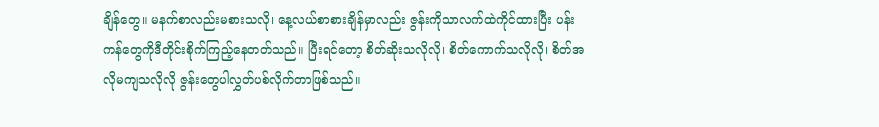ချိန်တွေ။ မနက်စာလည်းမစားသလို၊ နေ့လယ်စာစားချိန်မှာလည်း ဇွန်းကိုသာလက်ထဲကိုင်ထားပြီး ပန်းကန်တွေကိုဒီတိုင်းစိုက်ကြည့်နေတတ်သည်။ ပြီးရင်တော့ စိတ်ဆိုးသလိုလို၊ စိတ်ကောက်သလိုလို၊ စိတ်အလိုမကျသလိုလို ဇွန်းတွေပါလွှတ်ပစ်လိုက်တာဖြစ်သည်။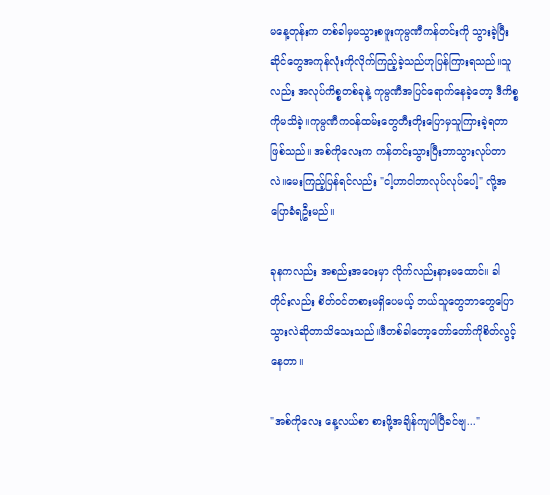မနေ့တုန်းက တစ်ခါမှမသွားစဖူးကုမ္ပဏီကန်တင်းကို သွားခဲ့ပြီး ဆိုင်တွေအကုန်လုံးကိုလိုက်ကြည့်ခဲ့သည်ဟုပြန်ကြားရသည်။သူလည်း အလုပ်ကိစ္စတစ်ခုနဲ့ ကုမ္ပဏီအပြင်ရောက်နေခဲ့တော့ ဒီကိစ္စကိုမသိခဲ့။ကုမ္ပဏီကဝန်ထမ်းတွေတီးတိုးပြောမှသူကြားခဲ့ရတာဖြစ်သည်။ အစ်ကိုလေးက ကန်တင်းသွားပြီးဘာသွားလုပ်တာလဲ။မေးကြည့်ပြန်ရင်လည်း "ငါ့ဟာငါဘာလုပ်လုပ်ပေါ့" လို့အပြောခံရဦးမည်။

ခုနကလည်း အစည်းအဝေးမှာ လိုက်လည်းနားမထောင်။ ခါတိုင်းလည်း စိတ်ဝင်တစားမရှိပေမယ့် ဘယ်သူတွေဘာတွေပြောသွားလဲဆိုတာသိသေးသည်။ဒီတစ်ခါတော့တော်တော်ကိုစိတ်လွင့်နေတာ။

"အစ်ကိုလေး နေ့လယ်စာ စားဖို့အချိန်ကျပါပြီခင်ဗျ..."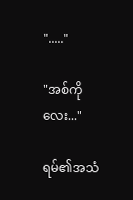"....."

"အစ်ကိုလေး..."

ရမ်၏အသံ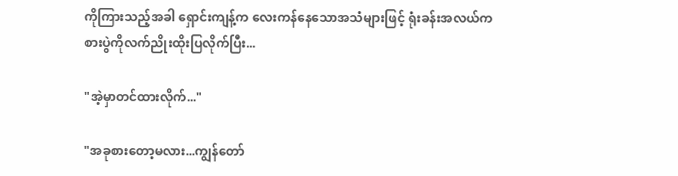ကိုကြားသည့်အခါ ရှောင်းကျန့်က လေးကန်နေသောအသံများဖြင့် ရုံးခန်းအလယ်က စားပွဲကိုလက်ညိုးထိုးပြလိုက်ပြီး...

"အဲ့မှာတင်ထားလိုက်..."

"အခုစားတော့မလား...ကျွန်တော်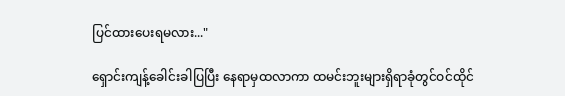ပြင်ထားပေးရမလား..."

ရှောင်းကျန့်ခေါင်းခါပြပြီး နေရာမှထလာကာ ထမင်းဘူးများရှိရာခုံတွင်ဝင်ထိုင်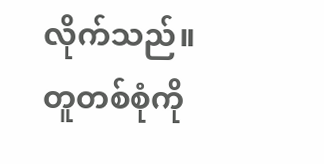လိုက်သည်။တူတစ်စုံကို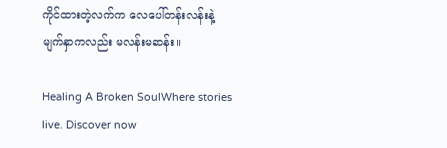ကိုင်ထားတဲ့လက်က လေပေါ်တန်းလန်းနဲ့ မျက်နှာကလည်း မလန်းမဆန်း။

Healing A Broken SoulWhere stories live. Discover now